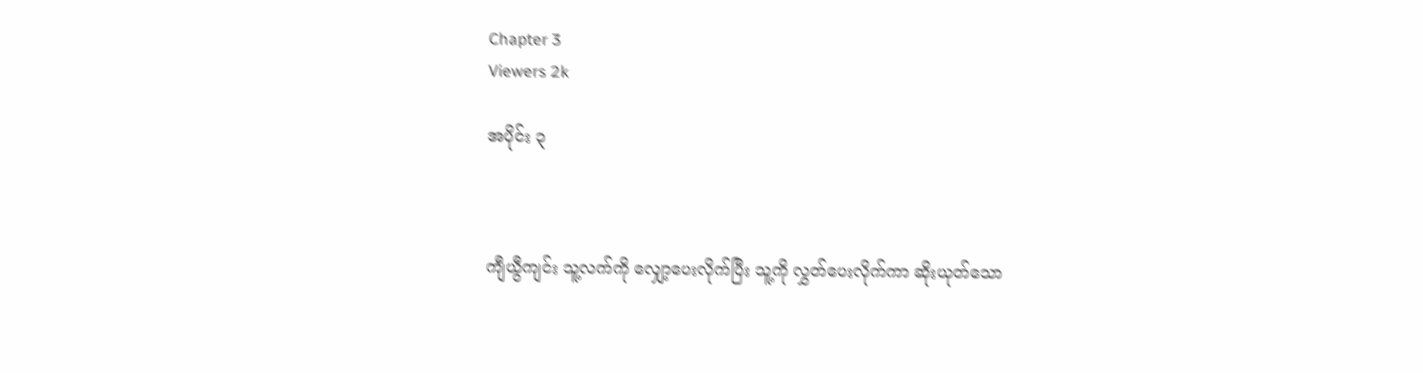Chapter 3
Viewers 2k

အပိုင်း ၃



ကျီယွီကျင်း သူ့လက်ကို လျှော့ပေးလိုက်ပြီး သူ့ကို လွှတ်ပေးလိုက်ကာ ဆိုးယုတ်သော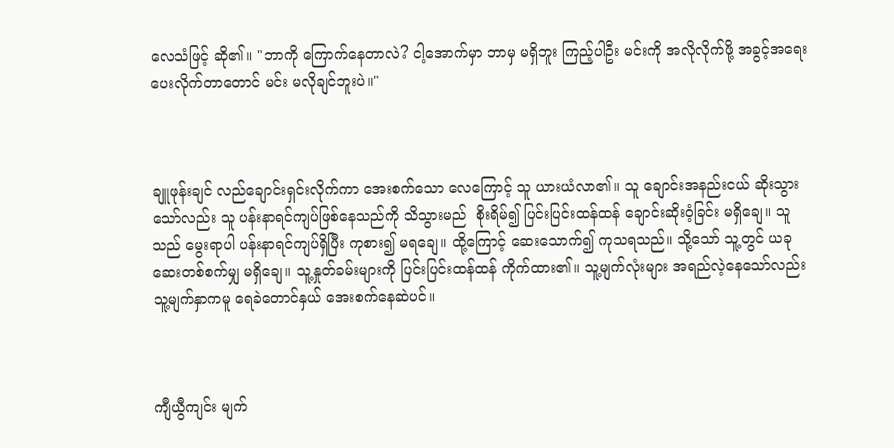လေသံဖြင့် ဆို၏။ "ဘာကို ကြောက်နေတာလဲ? ငါ့အောက်မှာ ဘာမှ မရှိဘူး ကြည့်ပါဦး မင်းကို အလိုလိုက်ဖို့ အခွင့်အရေး ပေးလိုက်တာတောင် မင်း မလိုချင်ဘူးပဲ။"



ချူဖုန်းချင် လည်ချောင်းရှင်းလိုက်ကာ အေးစက်သော လေကြောင့် သူ ယားယံလာ၏။ သူ ချောင်းအနည်းငယ် ဆိုးသွားသော်လည်း သူ ပန်းနာရင်ကျပ်ဖြစ်နေသည်ကို သိသွားမည်  စိုးရိမ်၍ ပြင်းပြင်းထန်ထန် ချောင်းဆိုးဝံ့ခြင်း မရှိချေ။ သူသည် မွေးရာပါ ပန်းနာရင်ကျပ်ရှိပြီး ကုစား၍ မရချေ။ ထို့ကြောင့် ဆေးသောက်၍ ကုသရသည်။ သို့သော် သူ့တွင် ယခု ဆေးတစ်စက်မျှ မရှိချေ။ သူ့နှုတ်ခမ်းများကို ပြင်းပြင်းထန်ထန် ကိုက်ထား၏။ သူ့မျက်လုံးများ အရည်လဲ့နေသော်လည်း သူ့မျက်နှာကမူ ရေခဲတောင်နှယ် အေးစက်နေဆဲပင်။



ကျီယွီကျင်း မျက်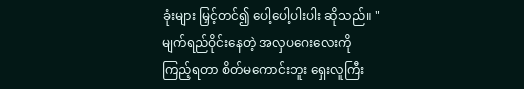ခုံးများ မြှင့်တင်၍ ပေါ့ပေါ့ပါးပါး ဆိုသည်။ "မျက်ရည်ဝိုင်းနေတဲ့ အလှပဂေးလေးကို ကြည့်ရတာ စိတ်မကောင်းဘူး ရှေးလူကြီး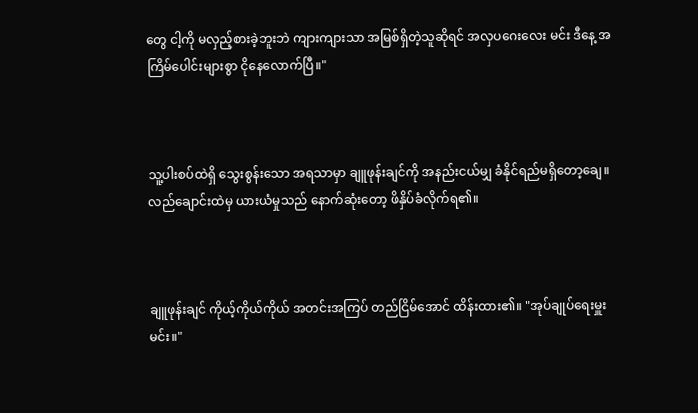တွေ ငါ့ကို မလှည့်စားခဲ့ဘူးဘဲ ကျားကျားသာ အမြစ်ရှိတဲ့သူဆိုရင် အလှပဂေးလေး မင်း ဒီနေ့ အကြိမ်ပေါင်းများစွာ ငိုနေလောက်ပြီ။"



သူ့ပါးစပ်ထဲရှိ သွေးစွန်းသော အရသာမှာ ချူဖုန်းချင်ကို အနည်းငယ်မျှ ခံနိုင်ရည်မရှိတော့ချေ။ လည်ချောင်းထဲမှ ယားယံမှုသည် နောက်ဆုံးတော့ ဖိနှိပ်ခံလိုက်ရ၏။



ချူဖုန်းချင် ကိုယ့်ကိုယ်ကိုယ် အတင်းအကြပ် တည်ငြိမ်အောင် ထိန်းထား၏။ "အုပ်ချုပ်ရေးမှူးမင်း။"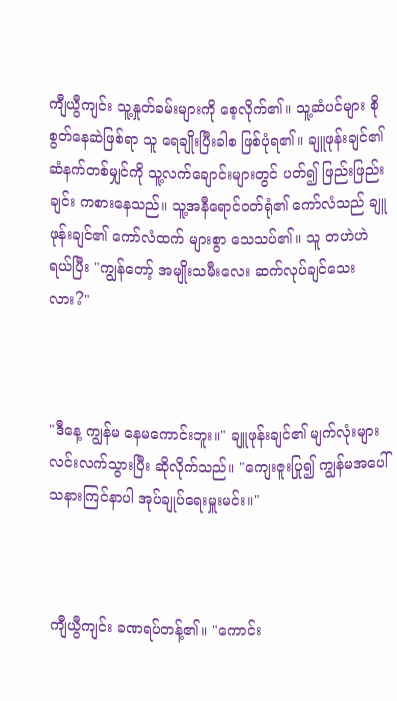ကျီယွီကျင်း သူ့နှုတ်ခမ်းများကို စေ့လိုက်၏။ သူ့ဆံပင်များ စိုစွတ်နေဆဲဖြစ်ရာ သူ ရေချိုးပြီးခါစ ဖြစ်ပုံရ၏။ ချူဖုန်းချင်၏ ဆံနက်တစ်မျှင်ကို သူ့လက်ချောင်းများတွင် ပတ်၍ ဖြည်းဖြည်းချင်း ကစားနေသည်။ သူ့အနီရောင်ဝတ်ရုံ၏ ကော်လံသည် ချူဖုန်းချင်၏ ကော်လံထက် များစွာ သေသပ်၏။ သူ တဟဲဟဲ ရယ်ပြီး "ကျွန်တော့် အမျိုးသမီးလေး ဆက်လုပ်ချင်သေးလား?"



"ဒီနေ့ ကျွန်မ နေမကောင်းဘူး။" ချူဖုန်းချင်၏ မျက်လုံးများ လင်းလက်သွားပြီး ဆိုလိုက်သည်။ "ကျေးဇူးပြု၍ ကျွန်မအပေါ် သနားကြင်နာပါ အုပ်ချုပ်ရေးမှူးမင်း။"



ကျီယွီကျင်း ခဏရပ်တန့်၏။ "ကောင်း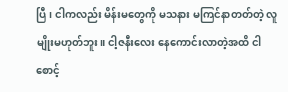ပြီ၊ ငါကလည်း မိန်းမတွေကို မသနား မကြင်နာတတ်တဲ့ လူမျိုးမဟုတ်ဘူး။ ငါ့ဇနီးလေး နေကောင်းလာတဲ့အထိ ငါ စောင့်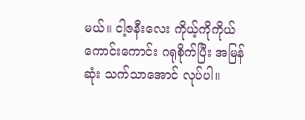မယ်။ ငါ့ဇနီးလေး ကိုယ့်ကိုကိုယ် ကောင်းကောင်း ဂရုစိုက်ပြီး အမြန်ဆုံး သက်သာအောင် လုပ်ပါ။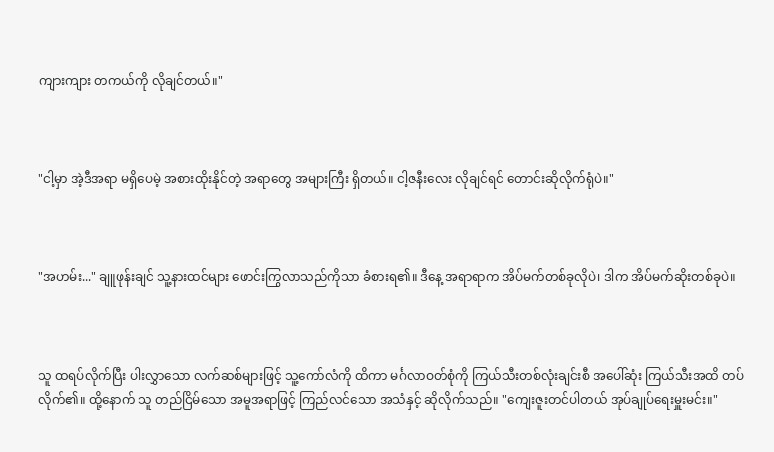ကျားကျား တကယ်ကို လိုချင်တယ်။"



"ငါ့မှာ အဲ့ဒီအရာ မရှိပေမဲ့ အစားထိုးနိုင်တဲ့ အရာတွေ အများကြီး ရှိတယ်။ ငါ့ဇနီးလေး လိုချင်ရင် တောင်းဆိုလိုက်ရုံပဲ။"



"အဟမ်း..." ချူဖုန်းချင် သူ့နားထင်များ ဖောင်းကြွလာသည်ကိုသာ ခံစားရ၏။ ဒီနေ့ အရာရာက အိပ်မက်တစ်ခုလိုပဲ၊ ဒါက အိပ်မက်ဆိုးတစ်ခုပဲ။



သူ ထရပ်လိုက်ပြီး ပါးလွှာသော လက်ဆစ်များဖြင့် သူ့ကော်လံကို ထိကာ မင်္ဂလာဝတ်စုံကို ကြယ်သီးတစ်လုံးချင်းစီ အပေါ်ဆုံး ကြယ်သီးအထိ တပ်လိုက်၏။ ထို့နောက် သူ တည်ငြိမ်သော အမူအရာဖြင့် ကြည်လင်သော အသံနှင့် ဆိုလိုက်သည်။ "ကျေးဇူးတင်ပါတယ် အုပ်ချုပ်ရေးမှူးမင်း။"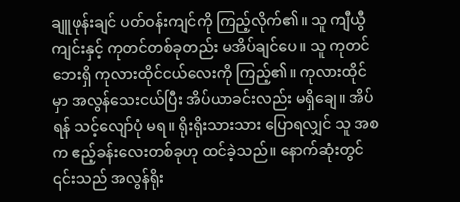ချူဖုန်းချင် ပတ်ဝန်းကျင်ကို ကြည့်လိုက်၏။ သူ ကျီယွီကျင်းနှင့် ကုတင်တစ်ခုတည်း မအိပ်ချင်ပေ။ သူ ကုတင်ဘေးရှိ ကုလားထိုင်ငယ်လေးကို ကြည့်၏။ ကုလားထိုင်မှာ အလွန်သေးငယ်ပြီး အိပ်ယာခင်းလည်း မရှိချေ။ အိပ်ရန် သင့်လျော်ပုံ မရ။ ရိုးရိုးသားသား ပြောရလျှင် သူ အစက ဧည့်ခန်းလေးတစ်ခုဟု ထင်ခဲ့သည်။ နောက်ဆုံးတွင် ၎င်းသည် အလွန်ရိုး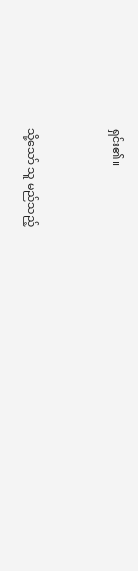ရှင်း၏။



သို့သော် သူ မည်သည့်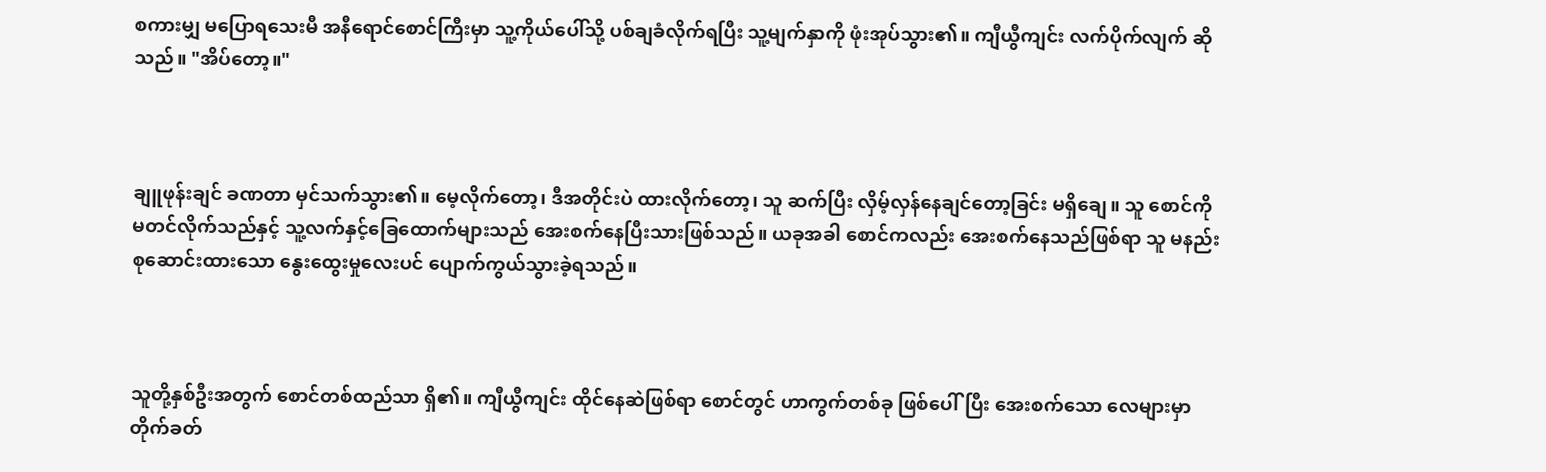စကားမျှ မပြောရသေးမီ အနီရောင်စောင်ကြီးမှာ သူ့ကိုယ်ပေါ်သို့ ပစ်ချခံလိုက်ရပြီး သူ့မျက်နှာကို ဖုံးအုပ်သွား၏။ ကျီယွီကျင်း လက်ပိုက်လျက် ဆိုသည်။ "အိပ်တော့။"



ချူဖုန်းချင် ခဏတာ မှင်သက်သွား၏။ မေ့လိုက်တော့၊ ဒီအတိုင်းပဲ ထားလိုက်တော့၊ သူ ဆက်ပြီး လှိမ့်လှန်နေချင်တော့ခြင်း မရှိချေ။ သူ စောင်ကို မတင်လိုက်သည်နှင့် သူ့လက်နှင့်ခြေထောက်များသည် အေးစက်နေပြီးသားဖြစ်သည်။ ယခုအခါ စောင်ကလည်း အေးစက်နေသည်ဖြစ်ရာ သူ မနည်းစုဆောင်းထားသော နွေးထွေးမှုလေးပင် ပျောက်ကွယ်သွားခဲ့ရသည်။



သူတို့နှစ်ဦးအတွက် စောင်တစ်ထည်သာ ရှိ၏။ ကျီယွီကျင်း ထိုင်နေဆဲဖြစ်ရာ စောင်တွင် ဟာကွက်တစ်ခု ဖြစ်ပေါ်ပြီး အေးစက်သော လေများမှာ တိုက်ခတ်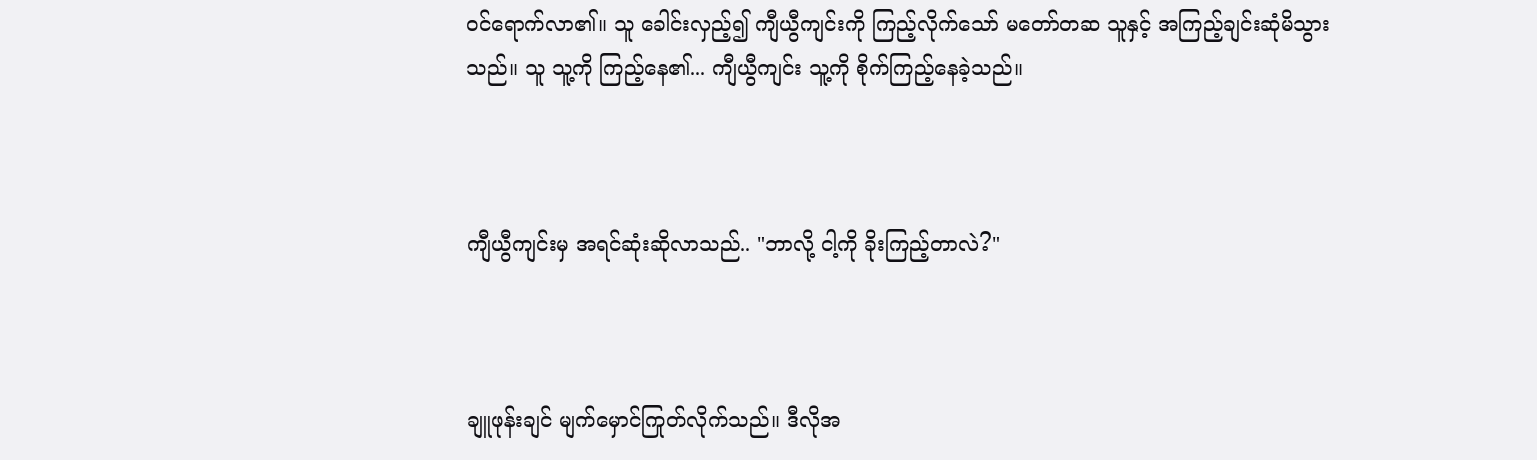ဝင်ရောက်လာ၏။ သူ ခေါင်းလှည့်၍ ကျီယွီကျင်းကို ကြည့်လိုက်သော် မတော်တဆ သူနှင့် အကြည့်ချင်းဆုံမိသွားသည်။ သူ သူ့ကို ကြည့်နေ၏... ကျီယွီကျင်း သူ့ကို စိုက်ကြည့်နေခဲ့သည်။



ကျီယွီကျင်းမှ အရင်ဆုံးဆိုလာသည်.. "ဘာလို့ ငါ့ကို ခိုးကြည့်တာလဲ?"



ချူဖုန်းချင် မျက်မှောင်ကြုတ်လိုက်သည်။ ဒီလိုအ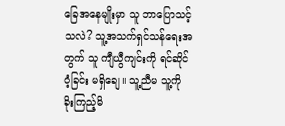ခြေအနေမျိုးမှာ သူ ဘာပြောသင့်သလဲ? သူ့အသက်ရှင်သန်ရေးအတွက် သူ ကျီယွီကျင်းကို ရင်ဆိုင်ဝံ့ခြင်း မရှိချေ။ သူ့ညီမ သူ့ကို ခိုးကြည့်မိ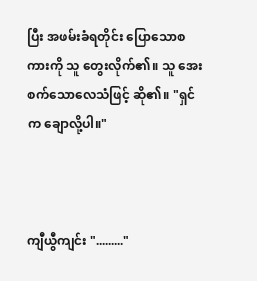ပြီး အဖမ်းခံရတိုင်း ပြောသောစကားကို သူ တွေးလိုက်၏။ သူ အေးစက်သောလေသံဖြင့် ဆို၏။ "ရှင်က ချောလို့ပါ။"



ကျီယွီကျင်း "........."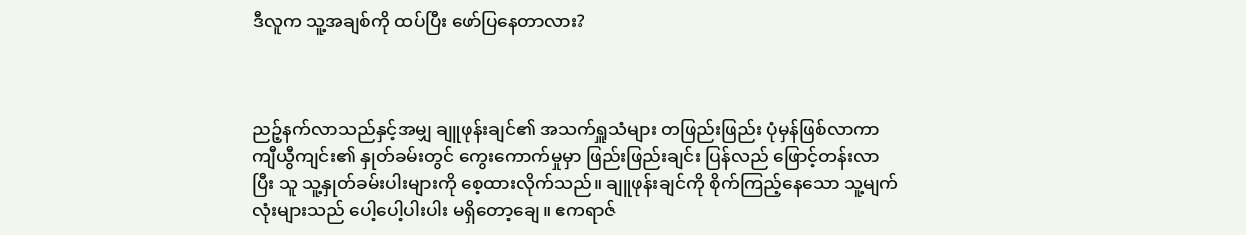ဒီလူက သူ့အချစ်ကို ထပ်ပြီး ဖော်ပြနေတာလား?



ညဉ့်နက်လာသည်နှင့်အမျှ ချူဖုန်းချင်၏ အသက်ရှူသံများ တဖြည်းဖြည်း ပုံမှန်ဖြစ်လာကာ ကျီယွီကျင်း၏ နှုတ်ခမ်းတွင် ကွေးကောက်မှုမှာ ဖြည်းဖြည်းချင်း ပြန်လည် ဖြောင့်တန်းလာပြီး သူ သူ့နှုတ်ခမ်းပါးများကို စေ့ထားလိုက်သည်။ ချူဖုန်းချင်ကို စိုက်ကြည့်နေသော သူ့မျက်လုံးများသည် ပေါ့ပေါ့ပါးပါး မရှိတော့ချေ။ ဧကရာဇ်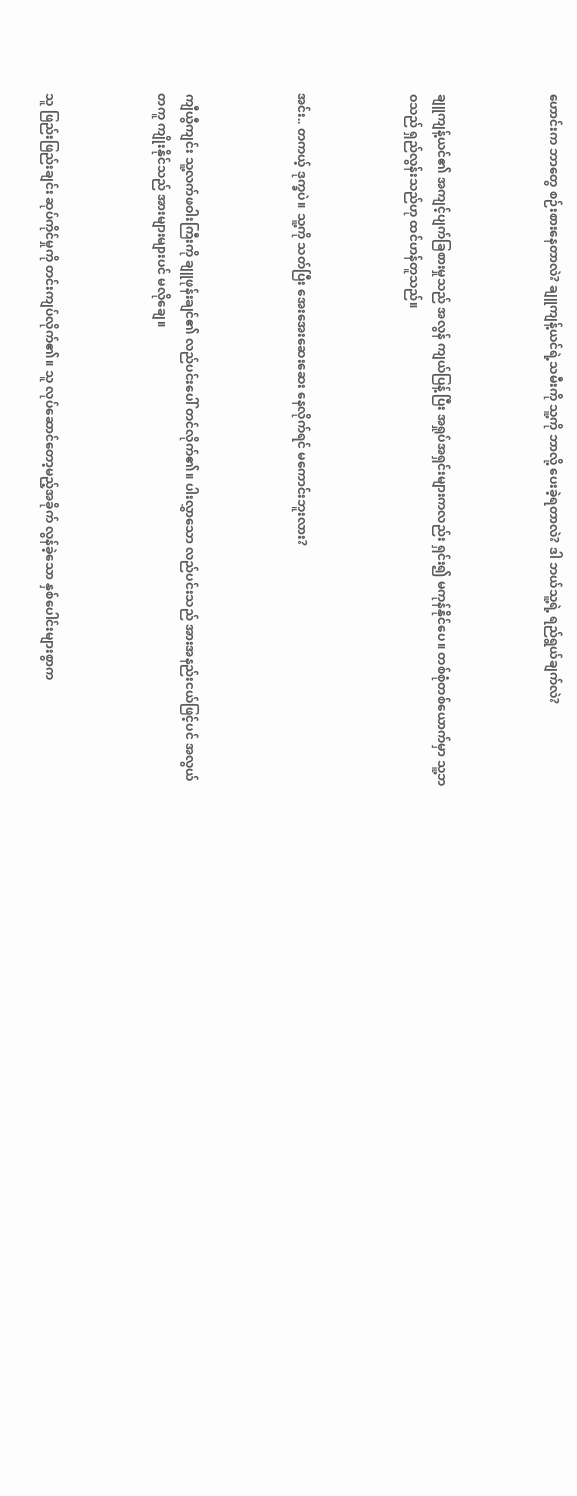ဟောင်းက ဘာတွေ စဉ်းစားနေတာလဲ? ချူကျန့်ယင်ရဲ့သမီးကို သူ့ကို ဘာလို့ ပေးခဲ့ရတာလဲ? ဒါ ဘယ်သူ့ရဲ့ ရည်ရွယ်ချက်လဲ?



ချူကျန့်ယင်၏ အကျင့်ပျက်ခြစားမှုသည် အလွန် ကျယ်ပြန့်ပြီး အရှုပ်အရှင်းများကလည်း ရှင်း၍ မကုန်နိုင်ပေ။ တစ်စုံတစ်ယောက်မှာ သူ့ဘဝသည် ရှည်လွန်းသည်ဟု ထင်ဟန်တူသည်။



အင်း.. တကယ့် ဒုက္ခပဲ။ သူ့ကို သတ်ပြီး အေးအေးဆေးဆေး နေလိုက်ရင် မကောင်းဘူးလား?



ကျီယွီကျင်း သူ့လက်ဖဝါးကြီးကို ချူဖုန်းချင်၏ လည်ပင်းပေါ် တင်လိုက်၏။ ပါးလွှာသော လည်ပင်းသည် အားအနည်းငယ်ဖြင့်ပင် အလွယ်တကူ ကျိုးနိုင်သည် အားများများပင် မလိုချေ။



သူ ဖြည်းဖြည်းချင်း ဆုပ်ကိုင်မှုကို တင်းကျပ်လိုက်၏။ သူ လုပ်ဆောင်တော့မည့်အခိုက် လွန်ခဲ့သော နှစ်ပေါင်းများစွာက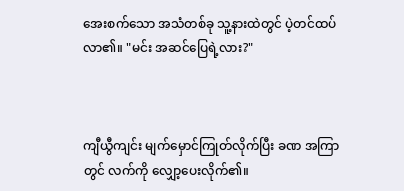အေးစက်သော အသံတစ်ခု သူ့နားထဲတွင် ပဲ့တင်ထပ်လာ၏။ "မင်း အဆင်ပြေရဲ့လား?"



ကျီယွီကျင်း မျက်မှောင်ကြုတ်လိုက်ပြီး ခဏ အကြာတွင် လက်ကို လျှော့ပေးလိုက်၏။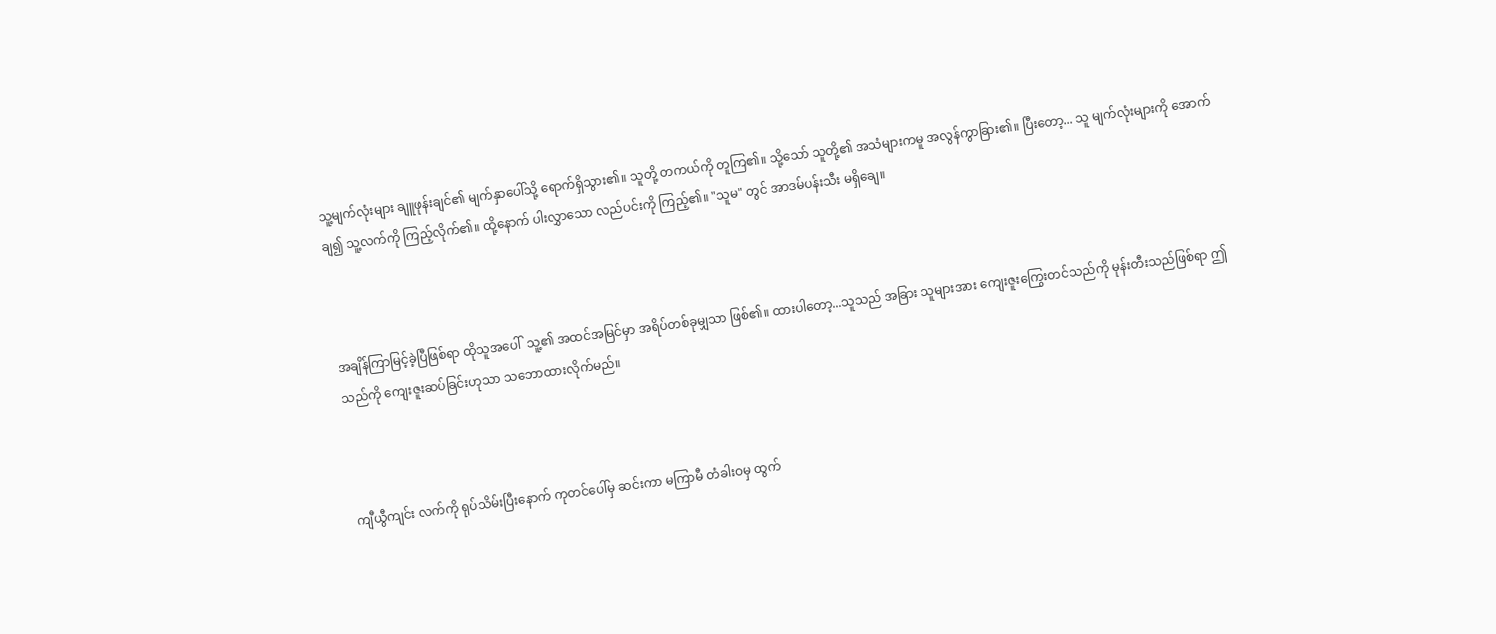သူ့မျက်လုံးများ ချူဖုန်းချင်၏ မျက်နှာပေါ်သို့ ရောက်ရှိသွား၏။ သူတို့ တကယ်ကို တူကြ၏။ သို့သော် သူတို့၏ အသံများကမူ အလွန်ကွာခြား၏။ ပြီးတော့... သူ မျက်လုံးများကို အောက်ချ၍ သူ့လက်ကို ကြည့်လိုက်၏။ ထို့နောက် ပါးလွှာသော လည်ပင်းကို ကြည့်၏။ "သူမ" တွင် အာဒမ်ပန်းသီး မရှိချေ။



အချိန်ကြာမြင့်ခဲ့ပြီဖြစ်ရာ ထိုသူအပေါ်  သူ့၏ အထင်အမြင်မှာ အရိပ်တစ်ခုမျှသာ ဖြစ်၏။ ထားပါတော့...သူသည် အခြား သူများအား ကျေးဇူးကြွေးတင်သည်ကို မုန်းတီးသည်ဖြစ်ရာ ဤသည်ကို ကျေးဇူးဆပ်ခြင်းဟုသာ သဘောထားလိုက်မည်။



ကျီယွီကျင်း လက်ကို ရုပ်သိမ်းပြီးနောက် ကုတင်ပေါ်မှ ဆင်းကာ မကြာမီ တံခါးဝမှ ထွက်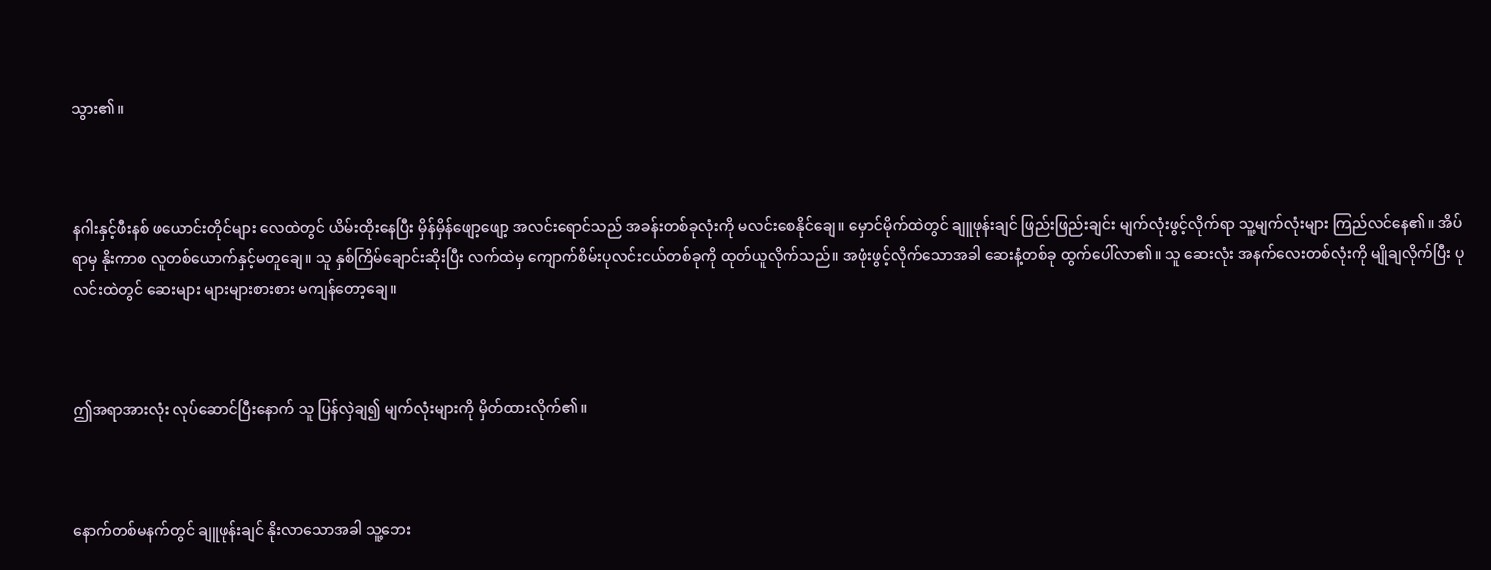သွား၏။



နဂါးနှင့်ဖီးနစ် ဖယောင်းတိုင်များ လေထဲတွင် ယိမ်းထိုးနေပြီး မှိန်မှိန်ဖျော့ဖျော့ အလင်းရောင်သည် အခန်းတစ်ခုလုံးကို မလင်းစေနိုင်ချေ။ မှောင်မိုက်ထဲတွင် ချူဖုန်းချင် ဖြည်းဖြည်းချင်း မျက်လုံးဖွင့်လိုက်ရာ သူ့မျက်လုံးများ ကြည်လင်နေ၏။ အိပ်ရာမှ နိုးကာစ လူတစ်ယောက်နှင့်မတူချေ။ သူ နှစ်ကြိမ်ချောင်းဆိုးပြီး လက်ထဲမှ ကျောက်စိမ်းပုလင်းငယ်တစ်ခုကို ထုတ်ယူလိုက်သည်။ အဖုံးဖွင့်လိုက်သောအခါ ဆေးနံ့တစ်ခု ထွက်ပေါ်လာ၏။ သူ ဆေးလုံး အနက်လေးတစ်လုံးကို မျိုချလိုက်ပြီး ပုလင်းထဲတွင် ဆေးများ များများစားစား မကျန်တော့ချေ။



ဤအရာအားလုံး လုပ်ဆောင်ပြီးနောက် သူ ပြန်လှဲချ၍ မျက်လုံးများကို မှိတ်ထားလိုက်၏။



နောက်တစ်မနက်တွင် ချူဖုန်းချင် နိုးလာသောအခါ သူ့ဘေး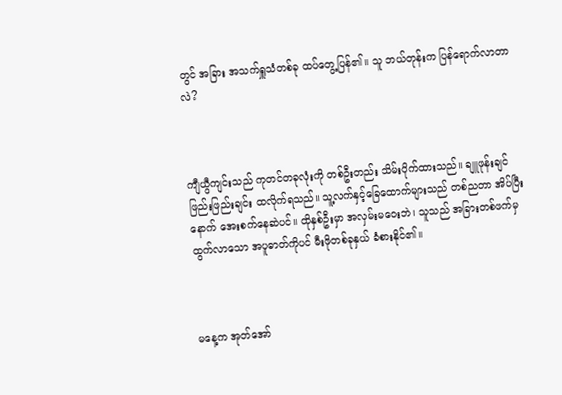တွင် အခြား အသက်ရှူသံတစ်ခု ထပ်တွေ့ပြန်၏။ သူ ဘယ်တုန်းက ပြန်ရောက်လာတာလဲ?



ကျီယွီကျင်းသည် ကုတင်တခုလုံးကို တစ်ဦးတည်း သိမ်းပိုက်ထားသည်။ ချူဖုန်းချင် ဖြည်းဖြည်းချင်း ထလိုက်ရသည်။ သူ့လက်နှင့်ခြေထောက်များသည် တစ်ညတာ အိပ်ပြီးနောက် အေးစက်နေဆဲပင်။ ထိုနှစ်ဦးမှာ အလှမ်းမဝေးဘဲ၊ သူသည် အခြားတစ်ဖက်မှ ထွက်လာသော အပူဓာတ်ကိုပင် မီးဖိုတစ်ခုနှယ် ခံစားနိုင်၏။



မနေ့က အုတ်အော်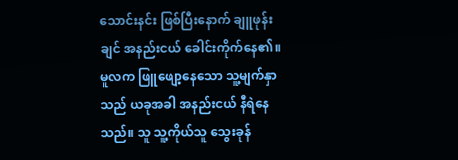သောင်းနင်း ဖြစ်ပြီးနောက် ချူဖုန်းချင် အနည်းငယ် ခေါင်းကိုက်နေ၏။ မူလက ဖြူဖျော့နေသော သူ့မျက်နှာသည် ယခုအခါ အနည်းငယ် နီရဲနေသည်။ သူ သူ့ကိုယ်သူ သွေးခုန်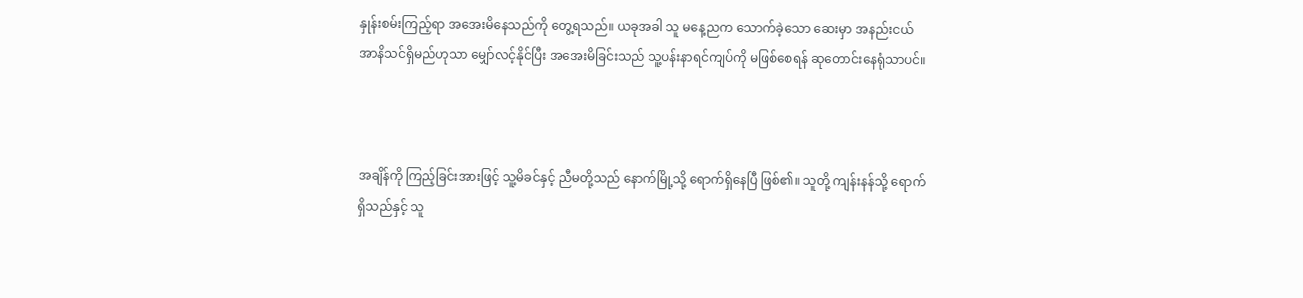နှုန်းစမ်းကြည့်ရာ အအေးမိနေသည်ကို တွေ့ရသည်။ ယခုအခါ သူ မနေ့ညက သောက်ခဲ့သော ဆေးမှာ အနည်းငယ် အာနိသင်ရှိမည်ဟုသာ မျှော်လင့်နိုင်ပြီး အအေးမိခြင်းသည် သူ့ပန်းနာရင်ကျပ်ကို မဖြစ်စေရန် ဆုတောင်းနေရုံသာပင်။



အချိန်ကို ကြည့်ခြင်းအားဖြင့် သူ့မိခင်နှင့် ညီမတို့သည် နောက်မြို့သို့ ရောက်ရှိနေပြီ ဖြစ်၏။ သူတို့ ကျန်းနန်သို့ ရောက်ရှိသည်နှင့် သူ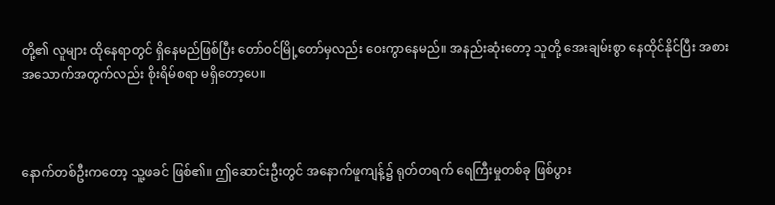တို့၏ လူများ ထိုနေရာတွင် ရှိနေမည်ဖြစ်ပြီး တော်ဝင်မြို့တော်မှလည်း ဝေးကွာနေမည်။ အနည်းဆုံးတော့ သူတို့ အေးချမ်းစွာ နေထိုင်နိုင်ပြီး အစားအသောက်အတွက်လည်း စိုးရိမ်စရာ မရှိတော့ပေ။



နောက်တစ်ဦးကတော့ သူ့ဖခင် ဖြစ်၏။ ဤဆောင်းဦးတွင် အနောက်ဖူကျန့်၌ ရုတ်တရက် ရေကြီးမှုတစ်ခု ဖြစ်ပွား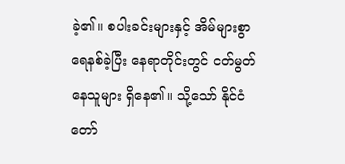ခဲ့၏။ စပါးခင်းများနှင့် အိမ်များစွာ ရေနစ်ခဲ့ပြီး နေရာတိုင်းတွင် ငတ်မွတ်နေသူများ ရှိနေ၏။ သို့သော် နိုင်ငံတော်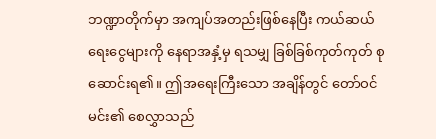ဘဏ္ဍာတိုက်မှာ အကျပ်အတည်းဖြစ်နေပြီး ကယ်ဆယ်ရေးငွေများကို နေရာအနှံ့မှ ရသမျှ ခြစ်ခြစ်ကုတ်ကုတ် စုဆောင်းရ၏။ ဤအရေးကြီးသော အချိန်တွင် တော်ဝင်မင်း၏ စေလွှာသည်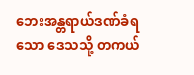ဘေးအန္တရာယ်ဒဏ်ခံရသော ဒေသသို့ တကယ်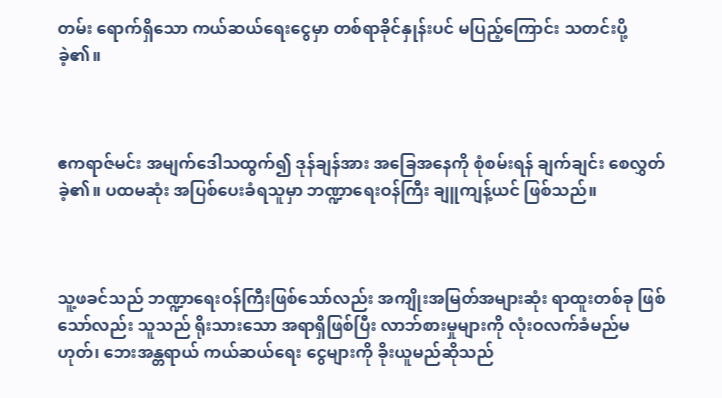တမ်း ရောက်ရှိသော ကယ်ဆယ်ရေးငွေမှာ တစ်ရာခိုင်နှုန်းပင် မပြည့်ကြောင်း သတင်းပို့ခဲ့၏။



ဧကရာဇ်မင်း အမျက်ဒေါသထွက်၍ ဒုန်ချန်အား အခြေအနေကို စုံစမ်းရန် ချက်ချင်း စေလွှတ်ခဲ့၏။ ပထမဆုံး အပြစ်ပေးခံရသူမှာ ဘဏ္ဍာရေးဝန်ကြီး ချူကျန့်ယင် ဖြစ်သည်။



သူ့ဖခင်သည် ဘဏ္ဍာရေးဝန်ကြီးဖြစ်သော်လည်း အကျိုးအမြတ်အများဆုံး ရာထူးတစ်ခု ဖြစ်သော်လည်း သူသည် ရိုးသားသော အရာရှိဖြစ်ပြီး လာဘ်စားမှုများကို လုံးဝလက်ခံမည်မဟုတ်၊ ဘေးအန္တရာယ် ကယ်ဆယ်ရေး ငွေများကို ခိုးယူမည်ဆိုသည်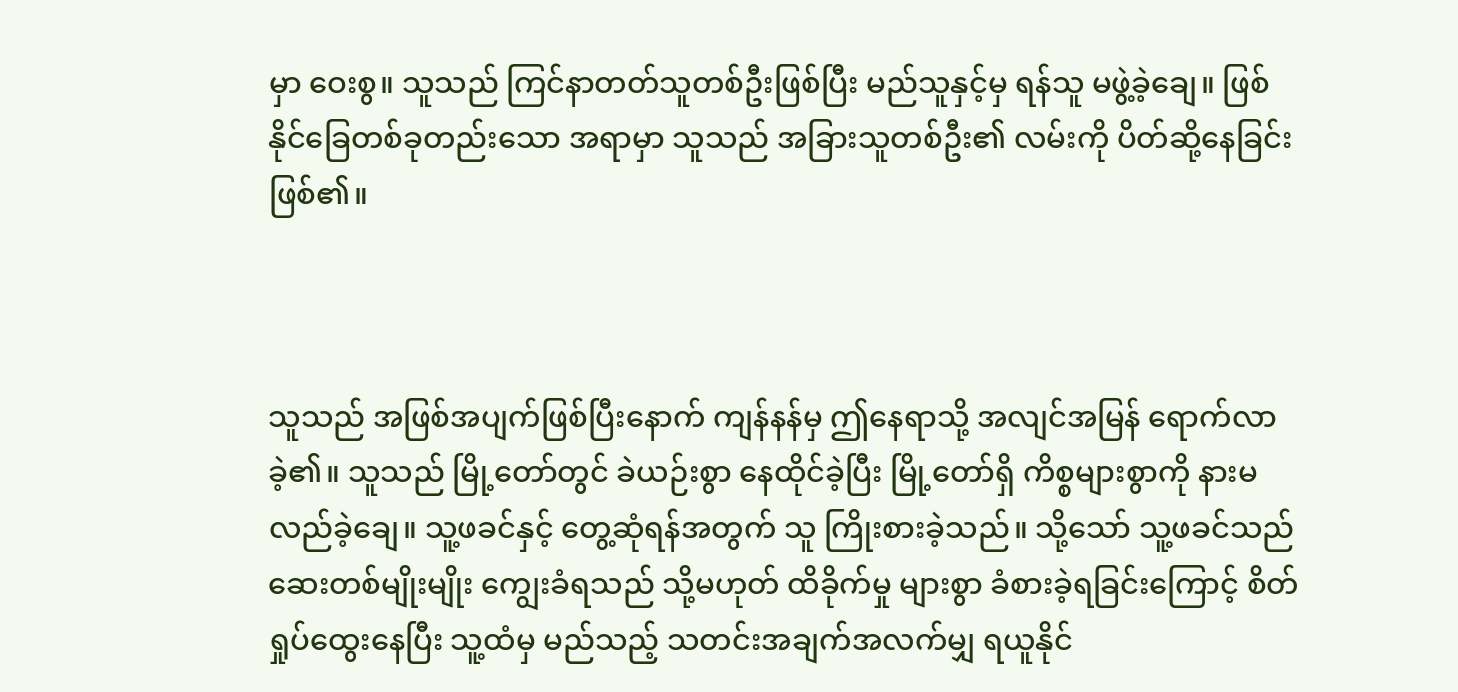မှာ ဝေးစွ။ သူသည် ကြင်နာတတ်သူတစ်ဦးဖြစ်ပြီး မည်သူနှင့်မှ ရန်သူ မဖွဲ့ခဲ့ချေ။ ဖြစ်နိုင်ခြေတစ်ခုတည်းသော အရာမှာ သူသည် အခြားသူတစ်ဦး၏ လမ်းကို ပိတ်ဆို့နေခြင်း ဖြစ်၏။



သူသည် အဖြစ်အပျက်ဖြစ်ပြီးနောက် ကျန်နန်မှ ဤနေရာသို့ အလျင်အမြန် ရောက်လာခဲ့၏။ သူသည် မြို့တော်တွင် ခဲယဉ်းစွာ နေထိုင်ခဲ့ပြီး မြို့တော်ရှိ ကိစ္စများစွာကို နားမလည်ခဲ့ချေ။ သူ့ဖခင်နှင့် တွေ့ဆုံရန်အတွက် သူ ကြိုးစားခဲ့သည်။ သို့သော် သူ့ဖခင်သည် ဆေးတစ်မျိုးမျိုး ကျွေးခံရသည် သို့မဟုတ် ထိခိုက်မှု များစွာ ခံစားခဲ့ရခြင်းကြောင့် စိတ်ရှုပ်ထွေးနေပြီး သူ့ထံမှ မည်သည့် သတင်းအချက်အလက်မျှ ရယူနိုင်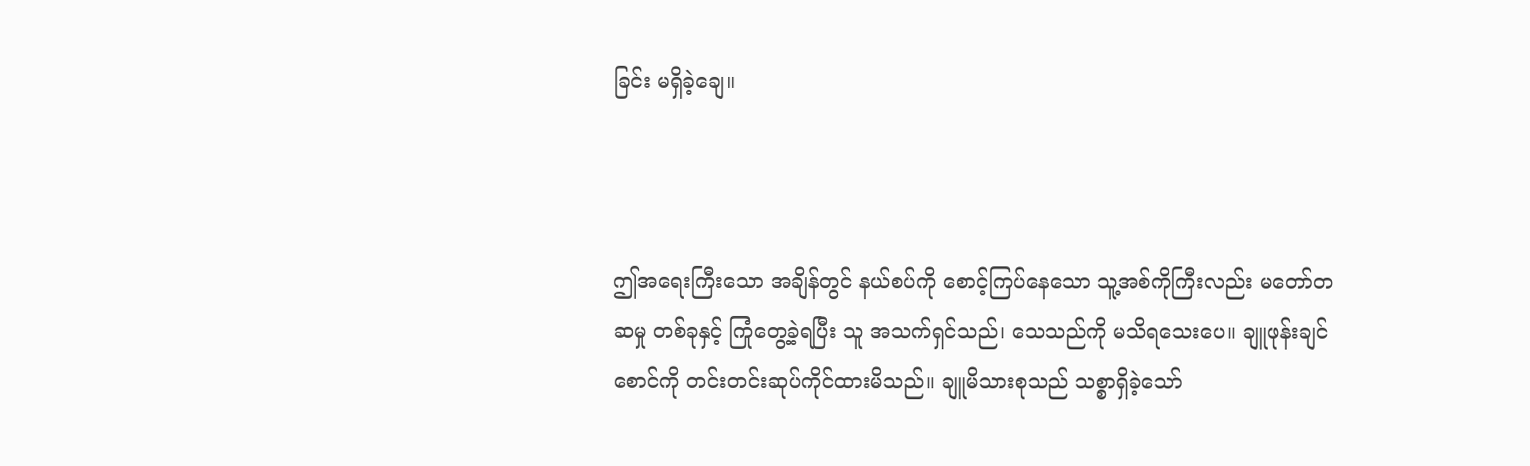ခြင်း မရှိခဲ့ချေ။



ဤအရေးကြီးသော အချိန်တွင် နယ်စပ်ကို စောင့်ကြပ်နေသော သူ့အစ်ကိုကြီးလည်း မတော်တဆမှု တစ်ခုနှင့် ကြုံတွေ့ခဲ့ရပြီး သူ အသက်ရှင်သည်၊ သေသည်ကို မသိရသေးပေ။ ချူဖုန်းချင် စောင်ကို တင်းတင်းဆုပ်ကိုင်ထားမိသည်။ ချူမိသားစုသည် သစ္စာရှိခဲ့သော်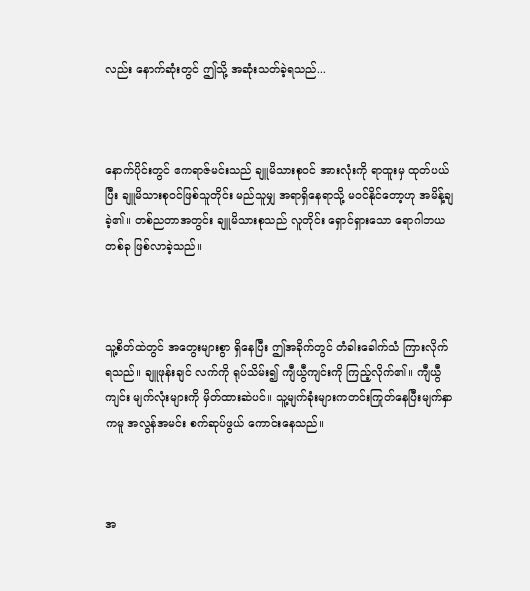လည်း နောက်ဆုံးတွင် ဤသို့ အဆုံးသတ်ခဲ့ရသည်...



နောက်ပိုင်းတွင် ဧကရာဇ်မင်းသည် ချူမိသားစုဝင် အားလုံးကို ရာထူးမှ ထုတ်ပယ်ပြီး ချူမိသားစုဝင်ဖြစ်သူတိုင်း မည်သူမျှ အရာရှိနေရာသို့ မဝင်နိုင်တော့ဟု အမိန့်ချခဲ့၏။ တစ်ညတာအတွင်း ချူမိသားစုသည် လူတိုင်း ရှောင်ရှားသော ရောဂါဘယ တစ်ခု ဖြစ်လာခဲ့သည်။



သူ့စိတ်ထဲတွင် အတွေးများစွာ ရှိနေပြီး ဤအခိုက်တွင် တံခါးခေါက်သံ ကြားလိုက်ရသည်။ ချူဖုန်းချင် လက်ကို ရုပ်သိမ်း၍ ကျီယွီကျင်းကို ကြည့်လိုက်၏။ ကျီယွီကျင်း မျက်လုံးများကို မှိတ်ထားဆဲပင်။ သူ့မျက်ခုံးများကတင်းကြုတ်နေပြီးမျက်နှာကမူ အလွန်အမင်း စက်ဆုပ်ဖွယ် ကောင်းနေသည်။



အ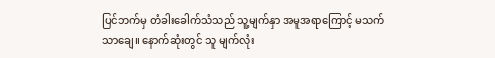ပြင်ဘက်မှ တံခါးခေါက်သံသည် သူ့မျက်နှာ အမူအရာကြောင့် မသက်သာချေ။ နောက်ဆုံးတွင် သူ မျက်လုံး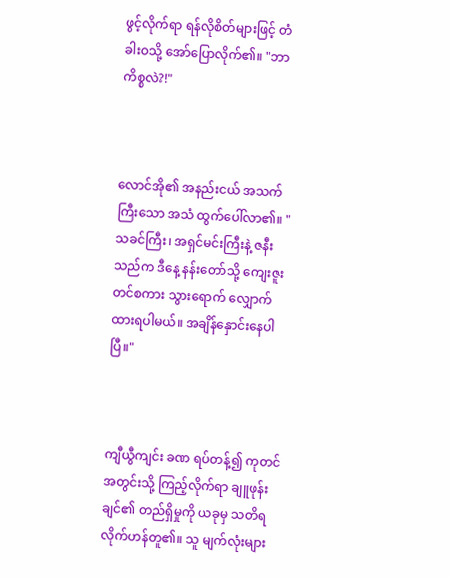ဖွင့်လိုက်ရာ ရန်လိုစိတ်များဖြင့် တံခါးဝသို့ အော်ပြောလိုက်၏။ "ဘာကိစ္စလဲ?!"



လောင်အို၏ အနည်းငယ် အသက်ကြီးသော အသံ ထွက်ပေါ်လာ၏။ "သခင်ကြီး၊ အရှင်မင်းကြီးနဲ့ ဇနီးသည်က ဒီနေ့ နန်းတော်သို့ ကျေးဇူးတင်စကား သွားရောက် လျှောက်ထားရပါမယ်။ အချိန်နှောင်းနေပါပြီ။"



ကျီယွီကျင်း ခဏ ရပ်တန့်၍ ကုတင်အတွင်းသို့ ကြည့်လိုက်ရာ ချူဖုန်းချင်၏ တည်ရှိမှုကို ယခုမှ သတိရလိုက်ဟန်တူ၏။ သူ မျက်လုံးများ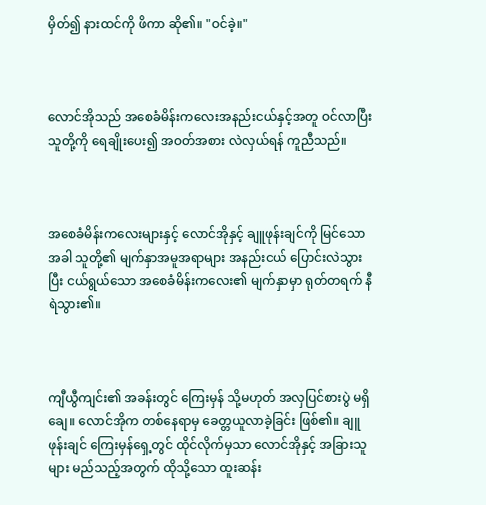မှိတ်၍ နားထင်ကို ဖိကာ ဆို၏။ "ဝင်ခဲ့။"



လောင်အိုသည် အစေခံမိန်းကလေးအနည်းငယ်နှင့်အတူ ဝင်လာပြီး သူတို့ကို ရေချိုးပေး၍ အဝတ်အစား လဲလှယ်ရန် ကူညီသည်။



အစေခံမိန်းကလေးများနှင့် လောင်အိုနှင့် ချူဖုန်းချင်ကို မြင်သောအခါ သူတို့၏ မျက်နှာအမူအရာများ အနည်းငယ် ပြောင်းလဲသွားပြီး ငယ်ရွယ်သော အစေခံမိန်းကလေး၏ မျက်နှာမှာ ရုတ်တရက် နီရဲသွား၏။



ကျီယွီကျင်း၏ အခန်းတွင် ကြေးမှန် သို့မဟုတ် အလှပြင်စားပွဲ မရှိချေ။ လောင်အိုက တစ်နေရာမှ ခေတ္တယူလာခဲ့ခြင်း ဖြစ်၏။ ချူဖုန်းချင် ကြေးမှန်ရှေ့တွင် ထိုင်လိုက်မှသာ လောင်အိုနှင့် အခြားသူများ မည်သည့်အတွက် ထိုသို့သော ထူးဆန်း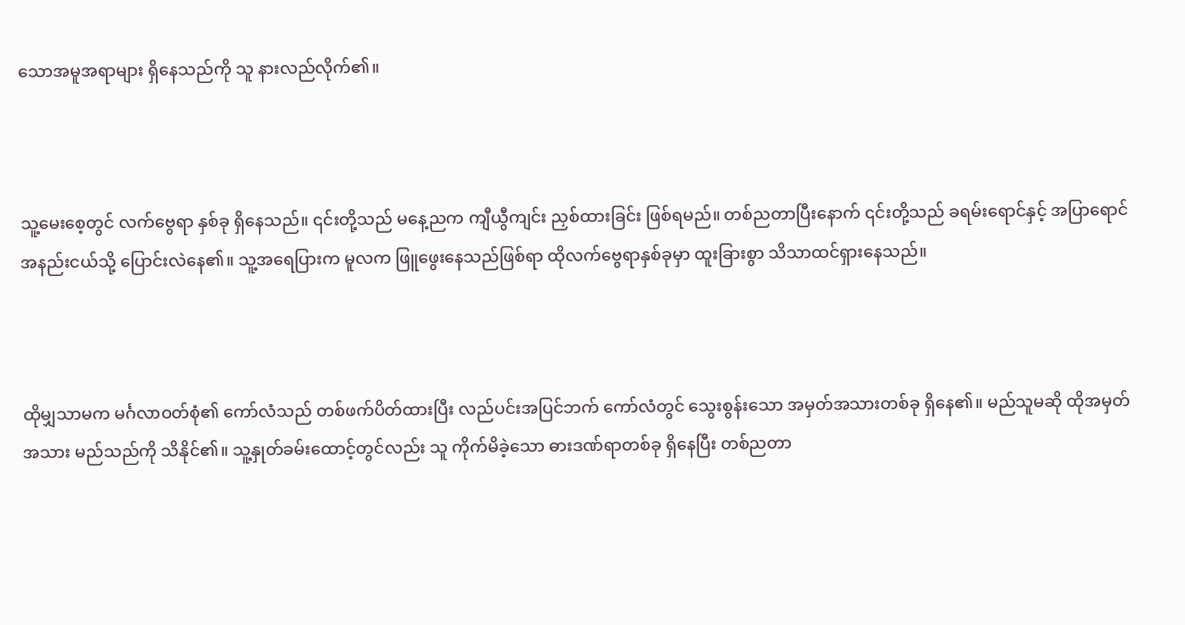သောအမူအရာများ ရှိနေသည်ကို သူ နားလည်လိုက်၏။



သူ့မေးစေ့တွင် လက်ဗွေရာ နှစ်ခု ရှိနေသည်။ ၎င်းတို့သည် မနေ့ညက ကျီယွီကျင်း ညှစ်ထားခြင်း ဖြစ်ရမည်။ တစ်ညတာပြီးနောက် ၎င်းတို့သည် ခရမ်းရောင်နှင့် အပြာရောင်အနည်းငယ်သို့ ပြောင်းလဲနေ၏။ သူ့အရေပြားက မူလက ဖြူဖွေးနေသည်ဖြစ်ရာ ထိုလက်ဗွေရာနှစ်ခုမှာ ထူးခြားစွာ သိသာထင်ရှားနေသည်။



ထိုမျှသာမက မင်္ဂလာဝတ်စုံ၏ ကော်လံသည် တစ်ဖက်ပိတ်ထားပြီး လည်ပင်းအပြင်ဘက် ကော်လံတွင် သွေးစွန်းသော အမှတ်အသားတစ်ခု ရှိနေ၏။ မည်သူမဆို ထိုအမှတ်အသား မည်သည်ကို သိနိုင်၏။ သူ့နှုတ်ခမ်းထောင့်တွင်လည်း သူ ကိုက်မိခဲ့သော ဓားဒဏ်ရာတစ်ခု ရှိနေပြီး တစ်ညတာ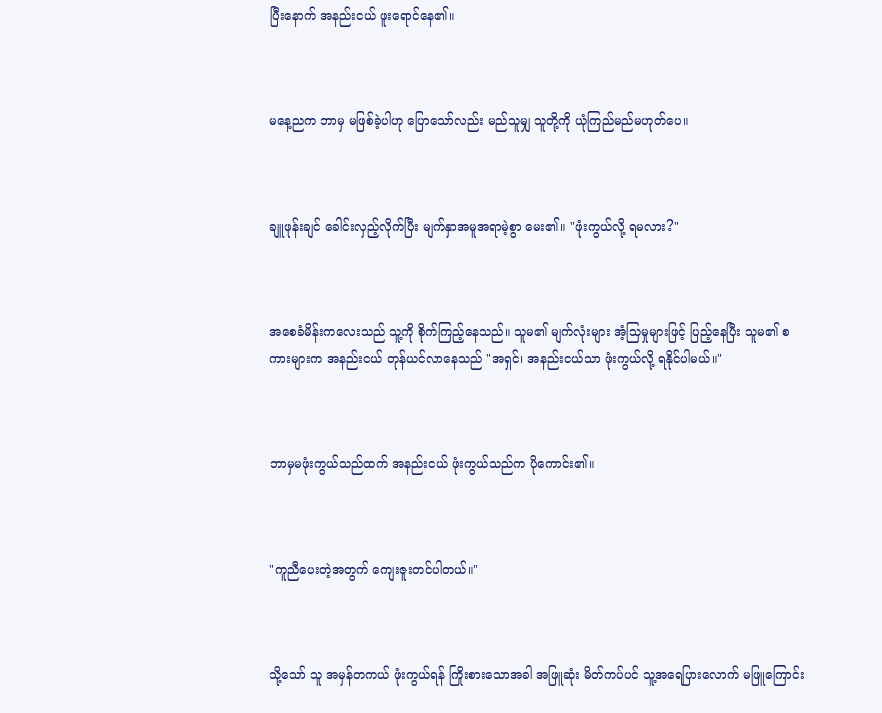ပြီးနောက် အနည်းငယ် ဖူးရောင်နေ၏။



မနေ့ညက ဘာမှ မဖြစ်ခဲ့ပါဟု ပြောသော်လည်း မည်သူမျှ သူတို့ကို ယုံကြည်မည်မဟုတ်ပေ။



ချူဖုန်းချင် ခေါင်းလှည့်လိုက်ပြီး မျက်နှာအမူအရာမဲ့စွာ မေး၏။ "ဖုံးကွယ်လို့ ရမလား?"



အစေခံမိန်းကလေးသည် သူ့ကို စိုက်ကြည့်နေသည်။ သူမ၏ မျက်လုံးများ အံ့သြမှုများဖြင့် ပြည့်နေပြီး သူမ၏ စကားများက အနည်းငယ် တုန်ယင်လာနေသည် "အရှင်၊ အနည်းငယ်သာ ဖုံးကွယ်လို့ ရနိုင်ပါမယ်။"



ဘာမှမဖုံးကွယ်သည်ထက် အနည်းငယ် ဖုံးကွယ်သည်က ပိုကောင်း၏။



"ကူညီပေးတဲ့အတွက် ကျေးဇူးတင်ပါတယ်။"



သို့သော် သူ အမှန်တကယ် ဖုံးကွယ်ရန် ကြိုးစားသောအခါ အဖြူဆုံး မိတ်ကပ်ပင် သူ့အရေပြားလောက် မဖြူကြောင်း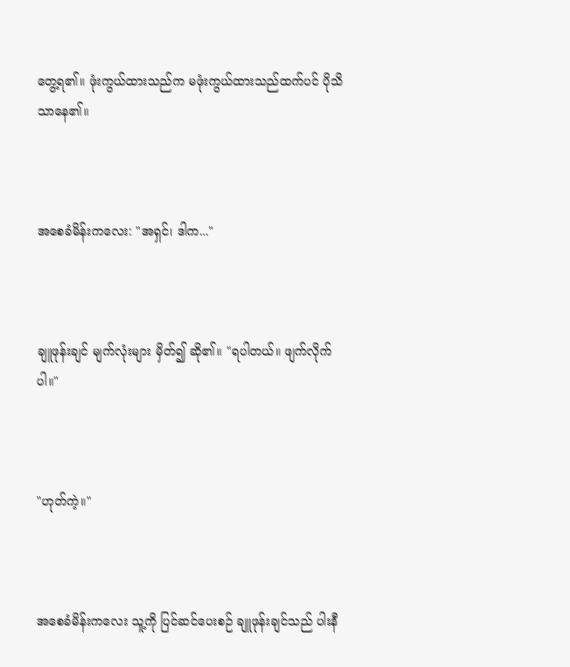တွေ့ရ၏။ ဖုံးကွယ်ထားသည်က မဖုံးကွယ်ထားသည်ထက်ပင် ပိုသိသာနေ၏။



အစေခံမိန်းကလေး: "အရှင်၊ ဒါက..."



ချူဖုန်းချင် မျက်လုံးများ မှိတ်၍ ဆို၏။ "ရပါတယ်။ ဖျက်လိုက်ပါ။"



"ဟုတ်ကဲ့။"



အစေခံမိန်းကလေး သူ့ကို ပြင်ဆင်ပေးစဉ် ချူဖုန်းချင်သည် ပါးနီ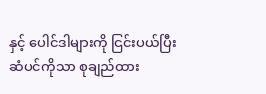နှင့် ပေါင်ဒါများကို ငြင်းပယ်ပြီး ဆံပင်ကိုသာ စုချည်ထား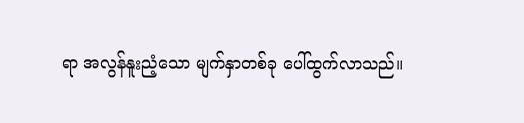ရာ အလွန်နူးညံ့သော မျက်နှာတစ်ခု ပေါ်ထွက်လာသည်။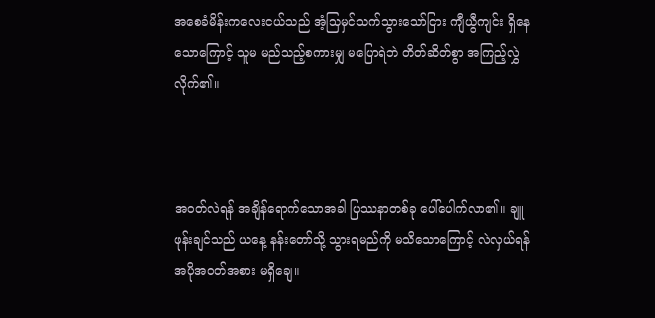အစေခံမိန်းကလေးငယ်သည် အံ့သြမှင်သက်သွားသော်ငြား ကျီယွီကျင်း ရှိနေသောကြောင့် သူမ မည်သည့်စကားမျှ မပြောရဲဘဲ တိတ်ဆိတ်စွာ အကြည့်လွှဲလိုက်၏။



အဝတ်လဲရန် အချိန်ရောက်သောအခါ ပြဿနာတစ်ခု ပေါ်ပေါက်လာ၏။ ချူဖုန်းချင်သည် ယနေ့ နန်းတော်သို့ သွားရမည်ကို မသိသောကြောင့် လဲလှယ်ရန် အပိုအဝတ်အစား မရှိချေ။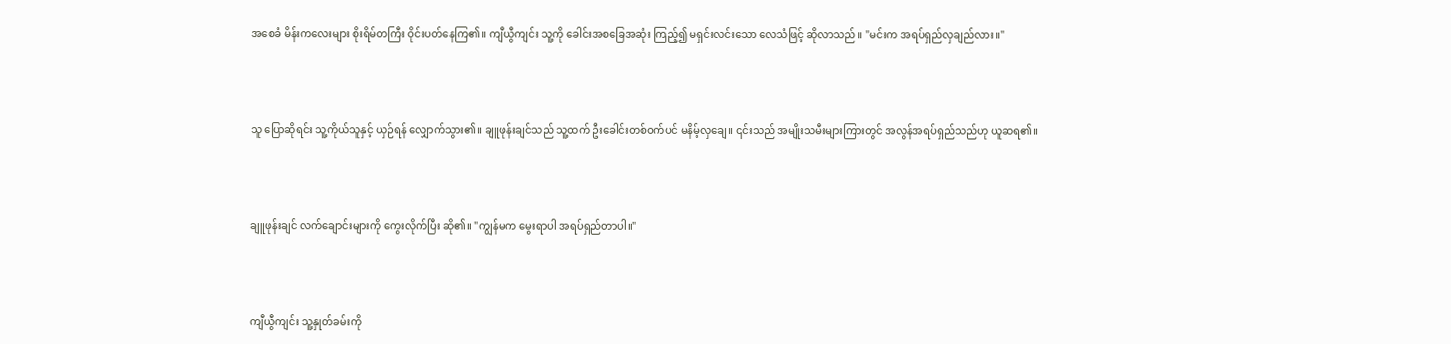အစေခံ မိန်းကလေးများ စိုးရိမ်တကြီး ဝိုင်းပတ်နေကြ၏။ ကျီယွီကျင်း သူ့ကို ခေါင်းအစခြေအဆုံး ကြည့်၍ မရှင်းလင်းသော လေသံဖြင့် ဆိုလာသည်။ "မင်းက အရပ်ရှည်လှချည်လား။"



သူ ပြောဆိုရင်း သူ့ကိုယ်သူနှင့် ယှဉ်ရန် လျှောက်သွား၏။ ချူဖုန်းချင်သည် သူ့ထက် ဦးခေါင်းတစ်ဝက်ပင် မနိမ့်လှချေ။ ၎င်းသည် အမျိုးသမီးများကြားတွင် အလွန်အရပ်ရှည်သည်ဟု ယူဆရ၏။



ချူဖုန်းချင် လက်ချောင်းများကို ကွေးလိုက်ပြီး ဆို၏။ "ကျွန်မက မွေးရာပါ အရပ်ရှည်တာပါ။"



ကျီယွီကျင်း သူ့နှုတ်ခမ်းကို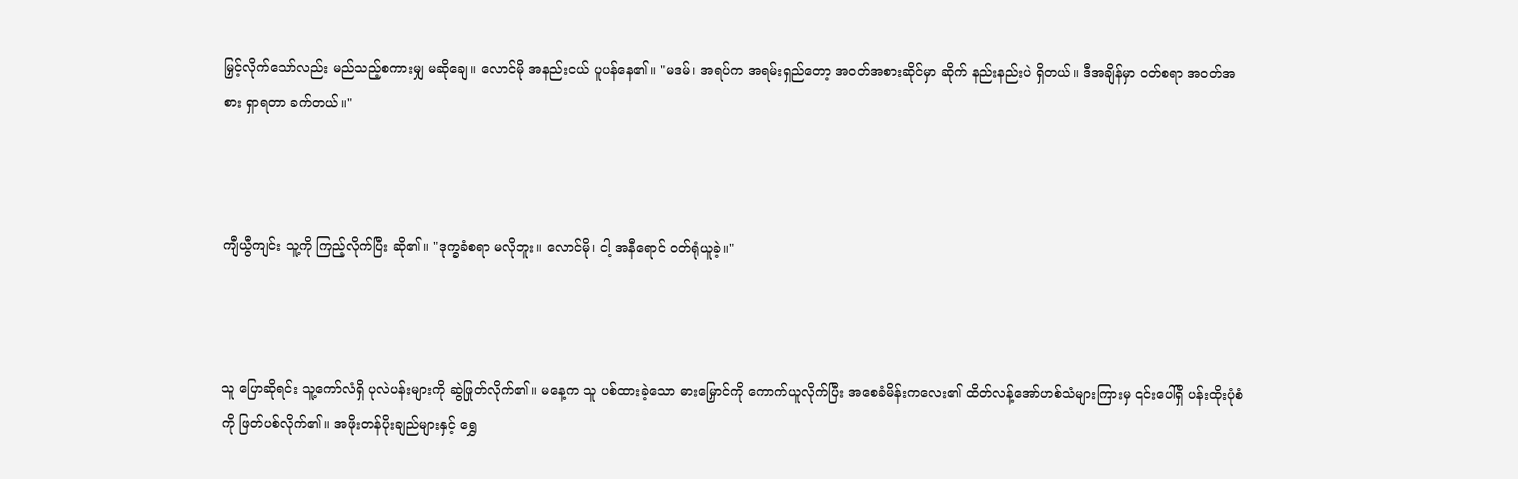မြှင့်လိုက်သော်လည်း မည်သည့်စကားမျှ မဆိုချေ။ လောင်မို အနည်းငယ် ပူပန်နေ၏။ "မဒမ်၊ အရပ်က အရမ်းရှည်တော့ အဝတ်အစားဆိုင်မှာ ဆိုက် နည်းနည်းပဲ ရှိတယ်။ ဒီအချိန်မှာ ဝတ်စရာ အဝတ်အစား ရှာရတာ ခက်တယ်။"



ကျီယွီကျင်း သူ့ကို ကြည့်လိုက်ပြီး ဆို၏။ "ဒုက္ခခံစရာ မလိုဘူး။ လောင်မို၊ ငါ့ အနီရောင် ဝတ်ရုံယူခဲ့။"



သူ ပြောဆိုရင်း သူ့ကော်လံရှိ ပုလဲပန်းများကို ဆွဲဖြုတ်လိုက်၏။ မနေ့က သူ ပစ်ထားခဲ့သော ဓားမြှောင်ကို ကောက်ယူလိုက်ပြီး အစေခံမိန်းကလေး၏ ထိတ်လန့်အော်ဟစ်သံများကြားမှ ၎င်းပေါ်ရှိ ပန်းထိုးပုံစံကို ဖြတ်ပစ်လိုက်၏။ အဖိုးတန်ပိုးချည်များနှင့် ရွှေ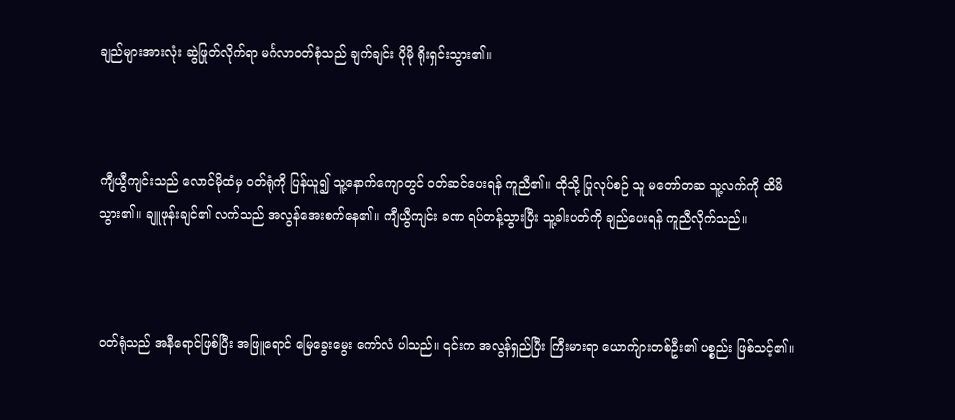ချည်များအားလုံး ဆွဲဖြုတ်လိုက်ရာ မင်္ဂလာဝတ်စုံသည် ချက်ချင်း ပိုမို ရိုးရှင်းသွား၏။



ကျီယွီကျင်းသည် လောင်မိုထံမှ ဝတ်ရုံကို ပြန်ယူ၍ သူ့နောက်ကျောတွင် ဝတ်ဆင်ပေးရန် ကူညီ၏။ ထိုသို့ ပြုလုပ်စဉ် သူ မတော်တဆ သူ့လက်ကို ထိမိသွား၏။ ချူဖုန်းချင်၏ လက်သည် အလွန်အေးစက်နေ၏။ ကျီယွီကျင်း ခဏ ရပ်တန့်သွားပြီး သူ့ခါးပတ်ကို ချည်ပေးရန် ကူညီလိုက်သည်။



ဝတ်ရုံသည် အနီရောင်ဖြစ်ပြီး အဖြူရောင် မြေခွေးမွေး ကော်လံ ပါသည်။ ၎င်းက အလွန်ရှည်ပြီး ကြီးမားရာ ယောက်ျားတစ်ဦး၏ ပစ္စည်း ဖြစ်သင့်၏။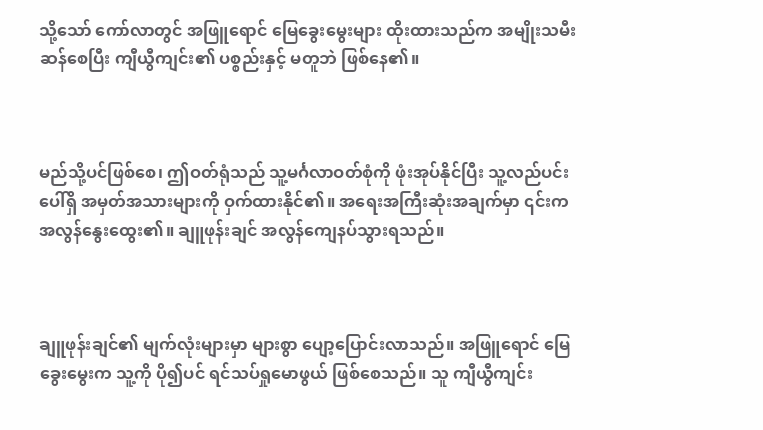သို့သော် ကော်လာတွင် အဖြူရောင် မြေခွေးမွေးများ ထိုးထားသည်က အမျိုးသမီးဆန်စေပြီး ကျီယွီကျင်း၏ ပစ္စည်းနှင့် မတူဘဲ ဖြစ်နေ၏။



မည်သို့ပင်ဖြစ်စေ၊ ဤဝတ်ရုံသည် သူ့မင်္ဂလာဝတ်စုံကို ဖုံးအုပ်နိုင်ပြီး သူ့လည်ပင်းပေါ်ရှိ အမှတ်အသားများကို ဝှက်ထားနိုင်၏။ အရေးအကြီးဆုံးအချက်မှာ ၎င်းက အလွန်နွေးထွေး၏။ ချူဖုန်းချင် အလွန်ကျေနပ်သွားရသည်။



ချူဖုန်းချင်၏ မျက်လုံးများမှာ များစွာ ပျော့ပြောင်းလာသည်။ အဖြူရောင် မြေခွေးမွေးက သူ့ကို ပို၍ပင် ရင်သပ်ရှုမောဖွယ် ဖြစ်စေသည်။ သူ ကျီယွီကျင်း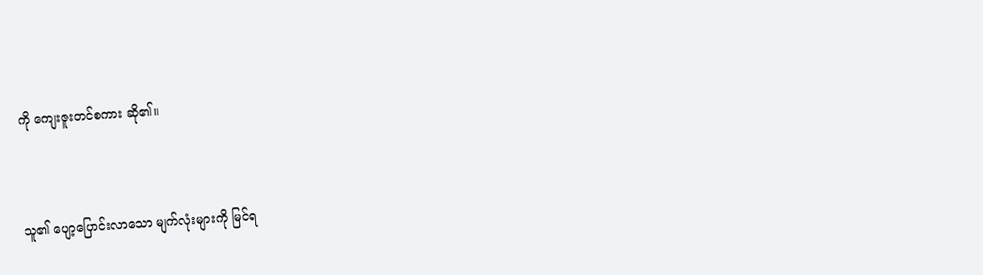ကို ကျေးဇူးတင်စကား ဆို၏။



သူ၏ ပျော့ပြောင်းလာသော မျက်လုံးများကို မြင်ရ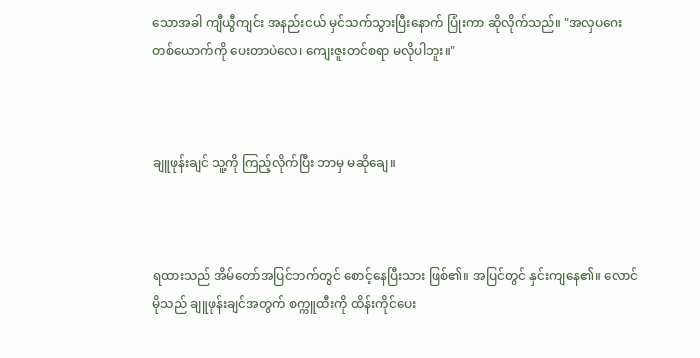သောအခါ ကျီယွီကျင်း အနည်းငယ် မှင်သက်သွားပြီးနောက် ပြုံးကာ ဆိုလိုက်သည်။ "အလှပဂေးတစ်ယောက်ကို ပေးတာပဲလေ၊ ကျေးဇူးတင်စရာ မလိုပါဘူး။"



ချူဖုန်းချင် သူ့ကို ကြည့်လိုက်ပြီး ဘာမှ မဆိုချေ။



ရထားသည် အိမ်တော်အပြင်ဘက်တွင် စောင့်နေပြီးသား ဖြစ်၏။ အပြင်တွင် နှင်းကျနေ၏။ လောင်မိုသည် ချူဖုန်းချင်အတွက် စက္ကူထီးကို ထိန်းကိုင်ပေး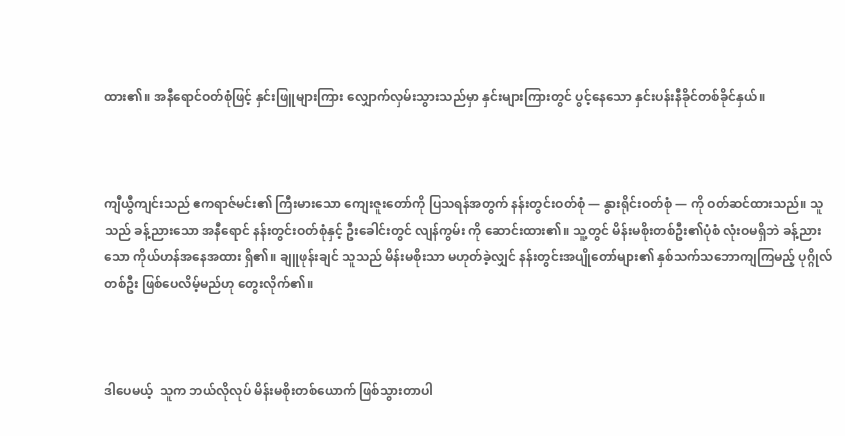ထား၏။ အနီရောင်ဝတ်စုံဖြင့် နှင်းဖြူများကြား လျှောက်လှမ်းသွားသည်မှာ နှင်းများကြားတွင် ပွင့်နေသော နှင်းပန်းနီခိုင်တစ်ခိုင်နှယ်။



ကျီယွီကျင်းသည် ဧကရာဇ်မင်း၏ ကြီးမားသော ကျေးဇူးတော်ကို ပြသရန်အတွက် နန်းတွင်းဝတ်စုံ — နွားရိုင်းဝတ်စုံ — ကို ဝတ်ဆင်ထားသည်။ သူသည် ခန့်ညားသော အနီရောင် နန်းတွင်းဝတ်စုံနှင့် ဦးခေါင်းတွင် လျန်ကွမ်း ကို ဆောင်းထား၏။ သူ့တွင် မိန်းမစိုးတစ်ဦး၏ပုံစံ လုံးဝမရှိဘဲ ခန့်ညားသော ကိုယ်ဟန်အနေအထား ရှိ၏။ ချူဖုန်းချင် သူသည် မိန်းမစိုးသာ မဟုတ်ခဲ့လျှင် နန်းတွင်းအပျိုတော်များ၏ နှစ်သက်သဘောကျကြမည့် ပုဂ္ဂိုလ်တစ်ဦး ဖြစ်ပေလိမ့်မည်ဟု တွေးလိုက်၏။



ဒါပေမယ့်  သူက ဘယ်လိုလုပ် မိန်းမစိုးတစ်ယောက် ဖြစ်သွားတာပါ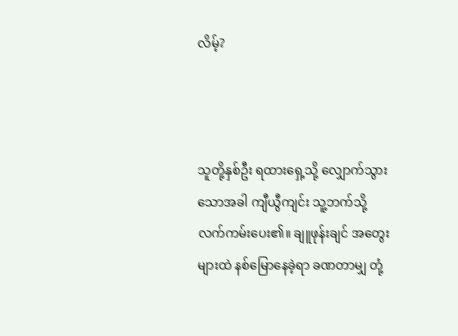လိမ့်?



သူတို့နှစ်ဦး ရထားရှေ့သို့ လျှောက်သွားသောအခါ ကျီယွီကျင်း သူ့ဘက်သို့ လက်ကမ်းပေး၏။ ချူဖုန်းချင် အတွေးများထဲ နစ်မြောနေခဲ့ရာ ခဏတာမျှ တုံ့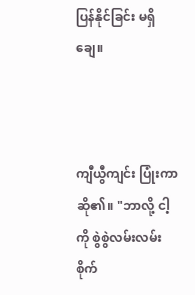ပြန်နိုင်ခြင်း မရှိချေ။



ကျီယွီကျင်း ပြုံးကာ ဆို၏။ "ဘာလို့ ငါ့ကို စွဲစွဲလမ်းလမ်း စိုက်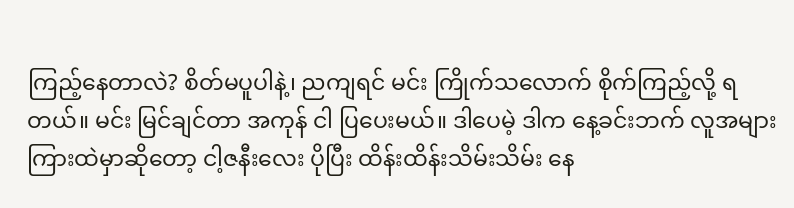ကြည့်နေတာလဲ? စိတ်မပူပါနဲ့၊ ညကျရင် မင်း ကြိုက်သလောက် စိုက်ကြည့်လို့ ရတယ်။ မင်း မြင်ချင်တာ အကုန် ငါ ပြပေးမယ်။ ဒါပေမဲ့ ဒါက နေ့ခင်းဘက် လူအများကြားထဲမှာဆိုတော့ ငါ့ဇနီးလေး ပိုပြီး ထိန်းထိန်းသိမ်းသိမ်း နေ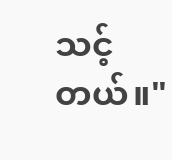သင့်တယ်။"